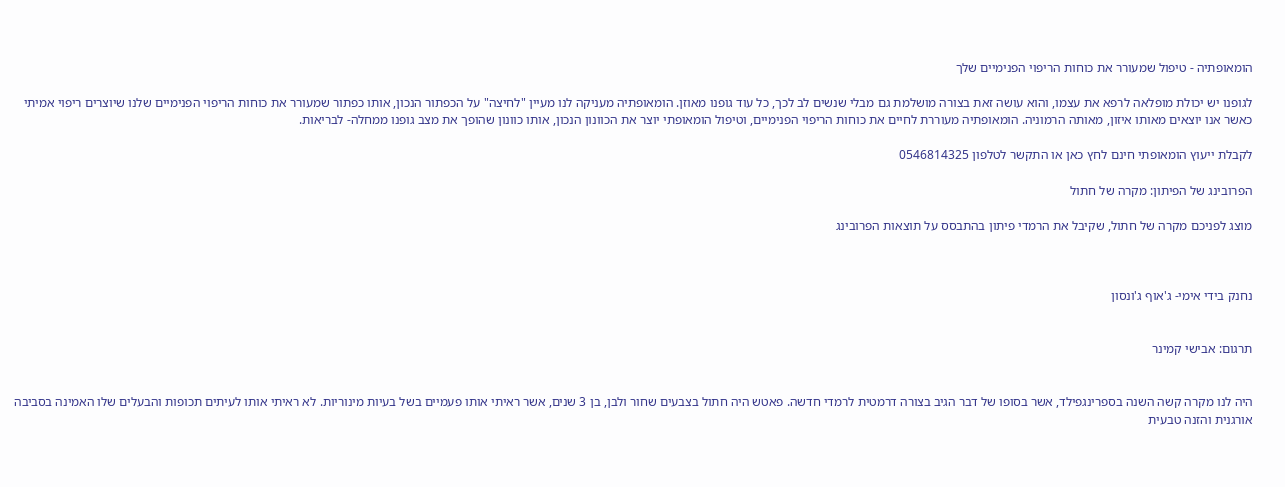הומאופתיה - טיפול שמעורר את כוחות הריפוי הפנימיים שלך

לגופנו יש יכולת מופלאה לרפא את עצמו, והוא עושה זאת בצורה מושלמת גם מבלי שנשים לב לכך, כל עוד גופנו מאוזן. הומאופתיה מעניקה לנו מעיין "לחיצה" על הכפתור הנכון, אותו כפתור שמעורר את כוחות הריפוי הפנימיים שלנו שיוצרים ריפוי אמיתי כאשר אנו יוצאים מאותו איזון, מאותה הרמוניה. הומאופתיה מעוררת לחיים את כוחות הריפוי הפנימיים, וטיפול הומאופתי יוצר את הכוונון הנכון, אותו כוונון שהופך את מצב גופנו ממחלה- לבריאות.

לקבלת ייעוץ הומאופתי חינם לחץ כאן או התקשר לטלפון 0546814325

הפרובינג של הפיתון: מקרה של חתול

מוצג לפניכם מקרה של חתול, שקיבל את הרמדי פיתון בהתבסס על תוצאות הפרובינג



נחנק בידי אימי- ג'אוף ג'ונסון


תרגום: אבישי קמינר


היה לנו מקרה קשה השנה בספרינגפילד, אשר בסופו של דבר הגיב בצורה דרמטית לרמדי חדשה. פאטש היה חתול בצבעים שחור ולבן, בן 3 שנים, אשר ראיתי אותו פעמיים בשל בעיות מינוריות. לא ראיתי אותו לעיתים תכופות והבעלים שלו האמינה בסביבה אורגנית והזנה טבעית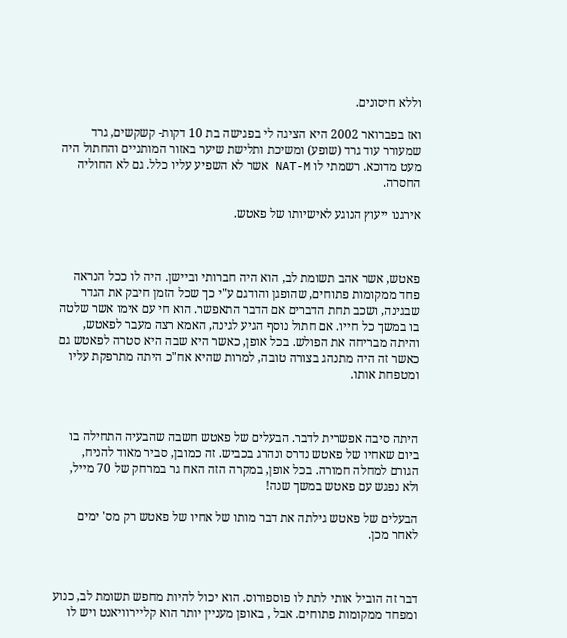וללא חיסונים.

ואז בפברואר 2002 היא הציגה לי בפגישה בת 10 דקות- קשקשים, גרד שמעורר עוד גרד (שופע) ומשיכת ותלישת שיער באזור המותניים והחתול היה מעט מדוכא. רשמתי לו NAT-M אשר לא השפיע עליו כלל. גם לא החוליה החסרה.

אירגנו ייעוץ הנוגע לאישיותו של פאטש.



פאטש, אשר אהב תשומת לב, הוא היה חברותי וביישן. היה לו ככל הנראה פחד ממקומות פתוחים, שהופגן והודגם ע"י כך שכל הזמן חיבק את הגדר שבגינה, ושכב תחת הדברים אם הדבר התאפשר. הוא חי עם אימו אשר שלטה בו במשך כל חייו. אם חתול נוסף הגיע לגינה, האמא רצה מעבר לפאטש, והיתה מבריחה את הפולש. בכל אופן, כאשר היא שבה היא סטרה לפאטש גם כאשר זה היה מתנהג בצורה טובה, למרות שהיא אח"כ היתה מתרפקת עליו ומטפחת אותו.



היתה סיבה אפשרית לדבר. הבעלים של פאטש חשבה שהבעיה התחילה בו ביום שאחיו של פאטש נדרס ונהרג בכביש. זה כמובן, סביר מאוד להניח, הגורם למחלה חמורה. בכל אופן, במקרה הזה האח גר במרחק של 70 מייל, ולא נפגש עם פאטש במשך שנה!

הבעלים של פאטש גילתה את דבר מותו של אחיו של פאטש רק מס' ימים לאחר מכן.



דבר זה הוביל אותי לתת לו פוספורוס. הוא יכול להיות מחפש תשומת לב, כנוע ומפחד ממקומות פתוחים. אבל , באופן מעניין יותר הוא קליירוויאנט ויש לו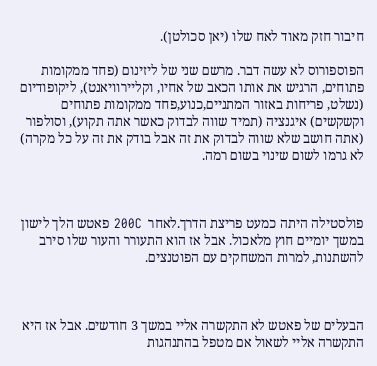חיבור חזק מאוד לאח שלו (יאן סכולטן).

הפוספורוס לא עשה דבר. מרשם שני של ליזינום (פחד ממקומות פתוחים, הרגיש את אותו הכאב של אחיו, וקליירוויאנט), ליקופודיום (נשלט, פריחות באזור המתניים,כנוע,פחד ממקומות פתוחים וקשקשים) איגנציה (תמיד שווה לבדוק כאשר אתה תקוע), וסולפור (אתה חושב שלא שווה לבדוק את זה אבל בודק את זה על כל מקרה) לא גרמו לשום שינוי בשום רמה.



פולסטילה היתה כמעט פריצת הדרך.לאחר  200C פאטש הלך לישון במשך יומיים חוץ מלאכול. אבל אז הוא התעורר והעור שלו סירב להשתנות, למרות המשחקים עם הפוטנצים.



הבעלים של פאטש לא התקשרה אליי במשך 3 חודשים. אבל אז היא התקשרה אליי לשאול אם מטפל בהתנהגות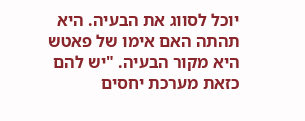יוכל לסווג את הבעיה. היא תהתה האם אימו של פאטש היא מקור הבעיה. "יש להם כזאת מערכת יחסים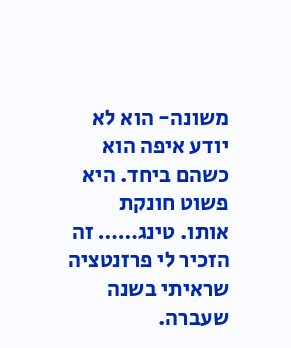משונה- הוא לא יודע איפה הוא כשהם ביחד. היא פשוט חונקת אותו. טינג…… זה הזכיר לי פרזנטציה שראיתי בשנה שעברה.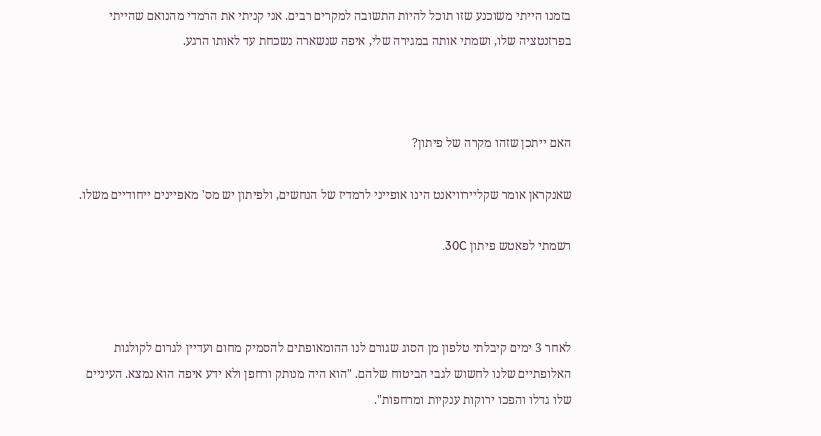בזמנו הייתי משוכנע שזו תוכל להיות התשובה למקרים רבים. אני קניתי את הרמדי מהנואם שהייתי בפרזנטציה שלו, ושמתי אותה במגירה שלי, איפה שנשארה נשכחת עד לאותו הרגע.



האם ייתכן שזהו מקרה של פיתון?

שאנקראן אומר שקליירוויאנט הינו אופייני לרמדיז של הנחשים, ולפיתון יש מס' מאפיינים ייחודיים משלו.

רשמתי לפאטש פיתון 30C.



לאחר 3 ימים קיבלתי טלפון מן הסוג שגורם לנו ההומאופתים להסמיק מחום ועדיין לגרום לקולגות האלופתיים שלנו לחשוש לגבי הביטוח שלהם. "הוא היה מנותק ורחפן ולא ידע איפה הוא נמצא. העיניים שלו גדלו והפכו ירוקות ענקיות ומרחפות".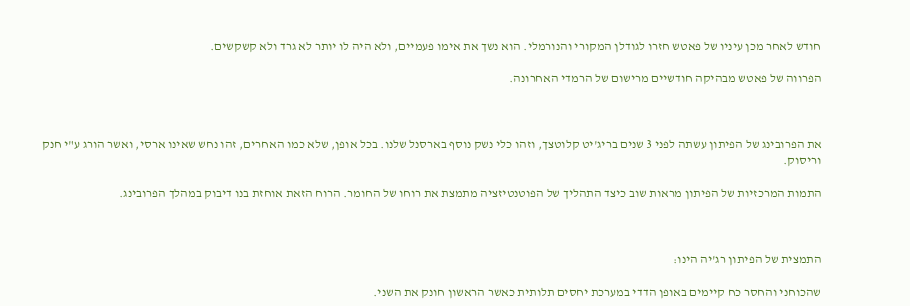חודש לאחר מכן עיניו של פאטש חזרו לגודלן המקורי והנורמלי. הוא נשך את אימו פעמיים, ולא היה לו יותר לא גרד ולא קשקשים.

הפרווה של פאטש מבהיקה חודשיים מרישום של הרמדי האחרונה.



את הפרובינג של הפיתון עשתה לפני 3 שנים בריג'יט קלוטצך, וזהו כלי נשק נוסף בארסנל שלנו. בכל אופן, שלא כמו האחרים, זהו נחש שאינו ארסי, ואשר הורג ע"י חנק וריסוק.

התמות המרכזיות של הפיתון מראות שוב כיצד התהליך של הפוטנטיזציה מתמצת את רוחו של החומר. הרוח הזאת אוחזת בנו דיבוק במהלך הפרובינג.



התמצית של הפיתון רג'יה הינו:

שהכוחני והחסר כח קיימים באופן הדדי במערכת יחסים תלותית כאשר הראשון חונק את השני.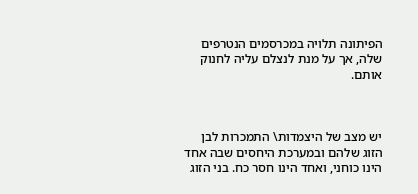הפיתונה תלויה במכרסמים הנטרפים שלה, אך על מנת לנצלם עליה לחנוק אותם.



יש מצב של היצמדות\ התמכרות לבן הזוג שלהם ובמערכת היחסים שבה אחד הינו כוחני, ואחד הינו חסר כח. בני הזוג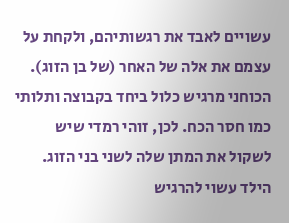עשויים לאבד את רגשותיהם, ולקחת על עצמם את אלה של האחר (של בן הזוג). הכוחני מרגיש כלול ביחד בקבוצה ותלותי כמו חסר הכח. לכן, זוהי רמדי שיש לשקול את המתן שלה לשני בני הזוג. הילד עשוי להרגיש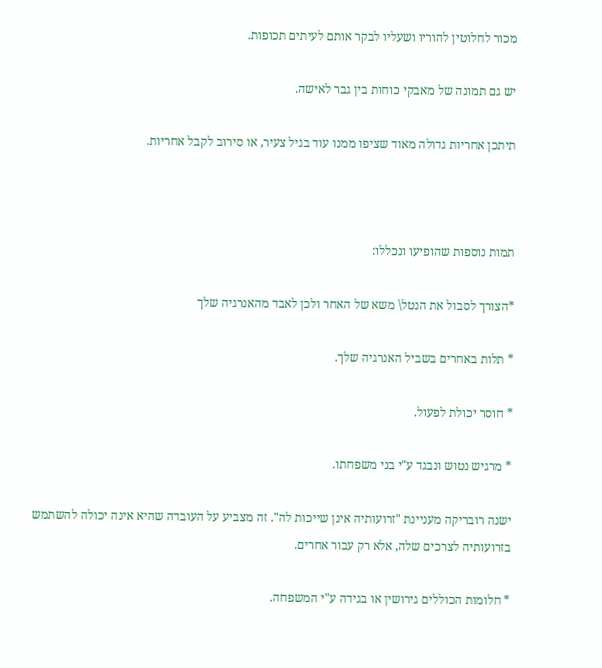מכור לחלוטין להוריו ושעליו לבקר אותם לעיתים תכופות.

יש גם תמונה של מאבקי כוחות בין גבר לאישה.

תיתכן אחריות גדולה מאוד שציפו ממנו עוד בגיל צעיר, או סירוב לקבל אחריות.



תמות נוספות שהופיעו ונכללו:

*הצורך לסבול את הנטל\ משא של האחר ולכן לאבד מהאנרגיה שלך

* תלות באחרים בשביל האנרגיה שלך.

* חוסר יכולת לפעול.

* מרגיש נטוש ונבגד ע"י בני משפחתו.

ישנה רובריקה מעניינת "זרועותיה אינן שייכות לה". זה מצביע על העובדה שהיא אינה יכולה להשתמש בזרועותיה לצרכים שלה, אלא רק עבור אחרים.

* חלומות הכוללים גירושין או בגידה ע"י המשפחה.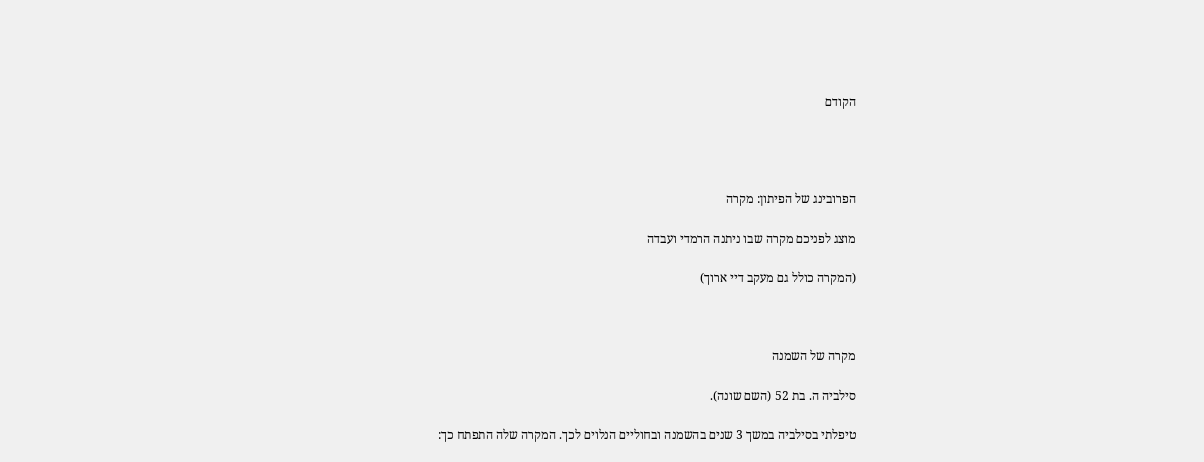הקודם




הפרובינג של הפיתון: מקרה

מוצג לפניכם מקרה שבו ניתנה הרמדי ועבדה

(המקרה כולל גם מעקב דיי ארוך)



מקרה של השמנה

סילביה ה. בת 52 (השם שונה).

טיפלתי בסילביה במשך 3 שנים בהשמנה ובחוליים הנלוים לכך. המקרה שלה התפתח כך: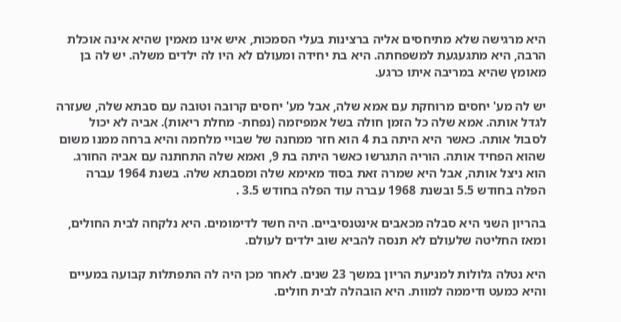היא מרגישה שלא מתיחסים אליה ברצינות בעלי הסמכות, איש אינו מאמין שהיא אינה אוכלת הרבה, היא מתגעגעת למשפחתה. היא בת יחידה ומעולם לא היו לה ילדים משלה. יש לה בן מאומץ שהיא במריבה איתו כרגע.

יש לה מע' יחסים מרוחקת עם אמא שלה, אבל מע' יחסים קרובה וטובה עם סבתא שלה, שעזרה לגדל אותה. אמא שלה כל הזמן חולה בשל אמפיזמה (נפחת- מחלת ריאות). אביה לא יכול לסבול אותה. כאשר היא היתה בת 4 הוא חזר ממחנה של שבויי מלחמה והיא ברחה ממנו משום שהוא הפחיד אותה. הוריה התגרשו כאשר היתה בת 9, ואמא שלה התחתנה עם אביה החורג. הוא ניצל אותה, אבל היא שמרה זאת בסוד מאימא שלה ומסבתא שלה. בשנת 1964 עברה הפלה בחודש 5.5 ובשנת 1968 עברה עוד הפלה בחודש 3.5 .

בהריון השני היא סבלה מכאבים אינטנסיביים. היה חשד לדימומים. היא נלקחה לבית החולים, ומאז החליטה שלעולם לא תנסה להביא שוב ילדים לעולם.

היא נטלה גלולות למניעת הריון במשך 23 שנים. לאחר מכן היה לה התפתלות קבועה במעיים והיא כמעט ודיממה למוות. היא הובהלה לבית חולים.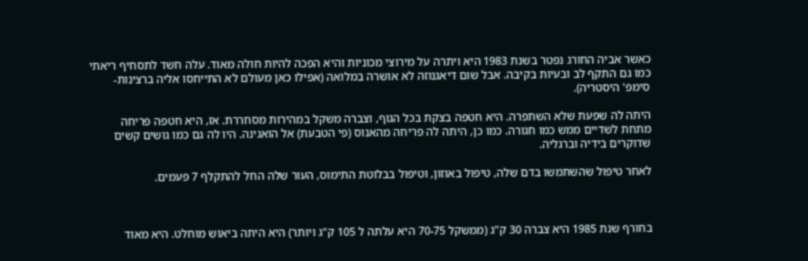כאשר אביה החורג נפטר בשנת 1983 היא ויתרה על מירוצי מכוניות והיא הפכה להיות חולה מאוד. עלה חשד לתסחיף ריאתי כמו גם התקף לב ובעיות בקיבה. אבל שום דיאגנוזה לא אושרה במלואה (אפילו כאן מעולם לא התייחסו אליה ברצינות- סימפ' היסטריה).

היתה לה שפעת שלא השתפרה. היא חטפה בצקת בכל הגוף, וצברה משקל במהירות מסחררת. אז, היא חטפה פריחה מתחת לשדיים ממש כמו חגורה. כמו כן, היתה לה פריחה מהאנוס (פי הטבעת) אל הואגינה. היו לה גם כמו גושים קשים שדוקרים בידיה וברגליה.

לאחר טיפול שהשתמשו בדם שלה, טיפול באוזון, וטיפול בבלוטת התימוס, העור שלה החל להתקלף 7 פעמים.



בחורף שנת 1985 היא צברה 30 ק"ג (ממשקל 70-75 היא עלתה ל 105 ק"ג ויותר) היא היתה ביאוש מוחלט. היא מאוד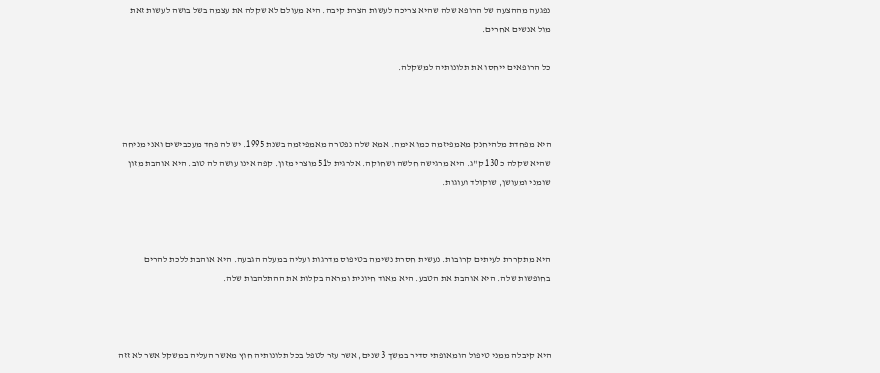נפגעה מההצעה של הרופא שלה שהיא צריכה לעשות הצרת קיבה. היא מעולם לא שקלה את עצמה בשל בושה לעשות זאת מול אנשים אחרים.

כל הרופאים ייחסו את תלונותיה למשקלה.



היא מפחדת מלהיחנק מאמפיזמה כמו אימה. אמא שלה נפטרה מאמפיזמה בשנת 1995. יש לה פחד מעכבישים ואני מניחה שהיא שקלה כ 130 ק"ג. היא מרגישה חלשה ושחוקה. אלרגית ל51 מוצרי מזון. קפה אינו עושה לה טוב. היא אוהבת מזון שומני ומעושן, שוקולד ועוגות.



היא מתקררת לעיתים קרובות. נעשית חסרת נשימה בטיפוס מדרגות ועליה במעלה הגבעה. היא אוהבת ללכת להרים בחופשות שלה. היא אוהבת את הטבע. היא מאוד חיונית ומראה בקלות את ההתלהבות שלה.



היא קיבלה ממני טיפול הומאופתי סדיר במשך 3 שנים, אשר עזר לטפל בכל תלונותיה חוץ מאשר העליה במשקל אשר לא זזה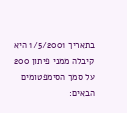בתאריך 1/5/2001 היא קיבלה ממני פיתון 200 על סמך הסימפטומים הבאים: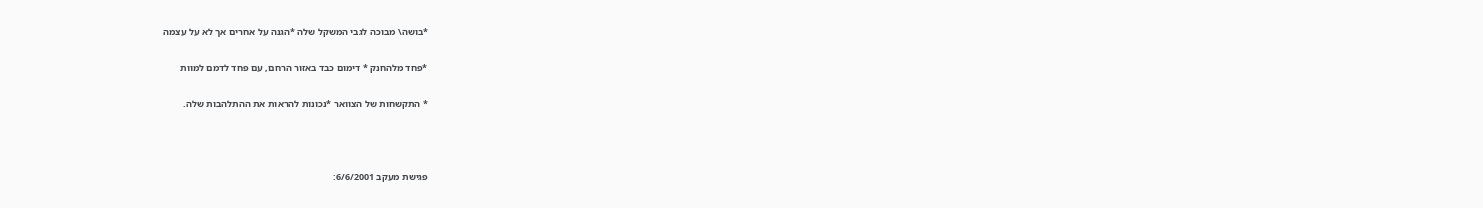*בושה\ מבוכה לגבי המשקל שלה *הגנה על אחרים אך לא על עצמה

*פחד מלהחנק * דימום כבד באזור הרחם, עם פחד לדמם למוות

* התקשחות של הצוואר *נכונות להראות את ההתלהבות שלה.



פגישת מעקב 6/6/2001: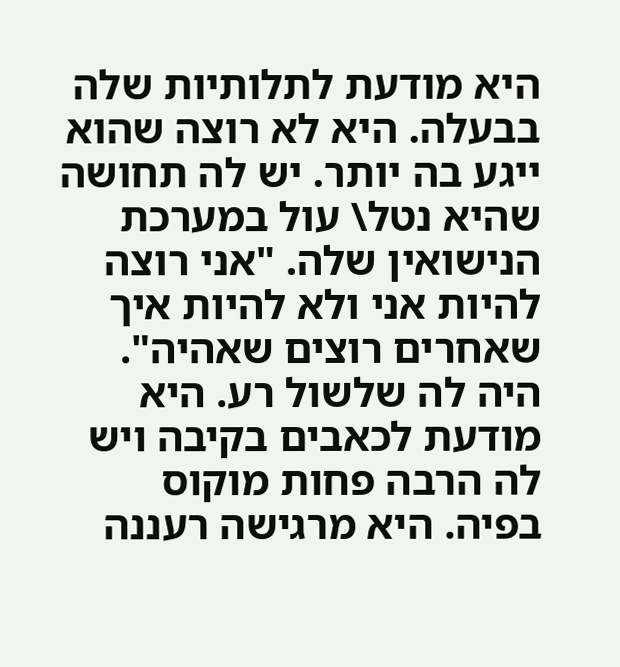היא מודעת לתלותיות שלה בבעלה. היא לא רוצה שהוא ייגע בה יותר. יש לה תחושה שהיא נטל\ עול במערכת הנישואין שלה. "אני רוצה להיות אני ולא להיות איך שאחרים רוצים שאהיה". היה לה שלשול רע. היא מודעת לכאבים בקיבה ויש לה הרבה פחות מוקוס בפיה. היא מרגישה רעננה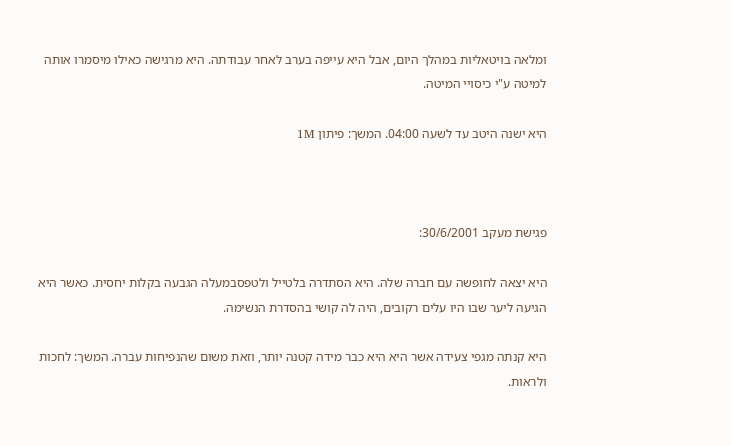ומלאה בויטאליות במהלך היום, אבל היא עייפה בערב לאחר עבודתה. היא מרגישה כאילו מיסמרו אותה למיטה ע"י כיסויי המיטה.

היא ישנה היטב עד לשעה 04:00. המשך: פיתון 1M



פגישת מעקב 30/6/2001:

היא יצאה לחופשה עם חברה שלה. היא הסתדרה בלטייל ולטפסבמעלה הגבעה בקלות יחסית. כאשר היא הגיעה ליער שבו היו עלים רקובים, היה לה קושי בהסדרת הנשימה.

היא קנתה מגפי צעידה אשר היא היא כבר מידה קטנה יותר, וזאת משום שהנפיחות עברה. המשך: לחכות ולראות.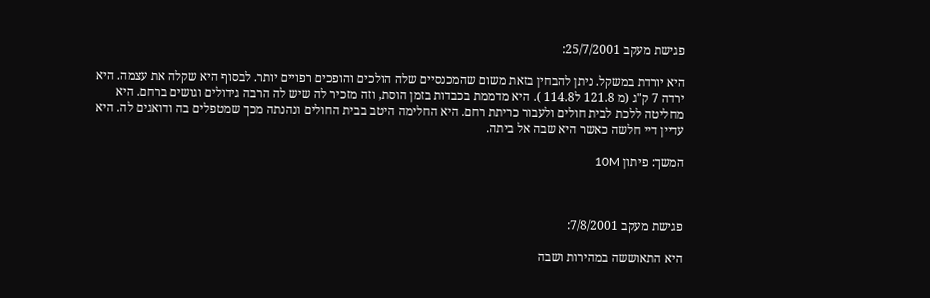פגישת מעקב 25/7/2001:

היא יורדת במשקל. ניתן להבחין בזאת משום שהמכנסיים שלה הולכים והופכים רפויים יותר. לבסוף היא שקלה את עצמה. היא ירדה 7 ק"ג (מ 121.8 ל114.8 ). היא מדממת בכבדות בזמן הוסת, וזה מזכיר לה שיש לה הרבה גידולים וגושים ברחם. היא מחליטה ללכת לבית חולים ולעבור כריתת רחם. היא החלימה היטב בבית החולים ונהנתה מכך שמטפלים בה ודואגים לה. היא עדיין דיי חלשה כאשר היא שבה אל ביתה.

המשך: פיתון 10M



פגישת מעקב 7/8/2001:

היא התאוששה במהירות ושבה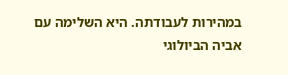במהירות לעבודתה. היא השלימה עם אביה הביולוגי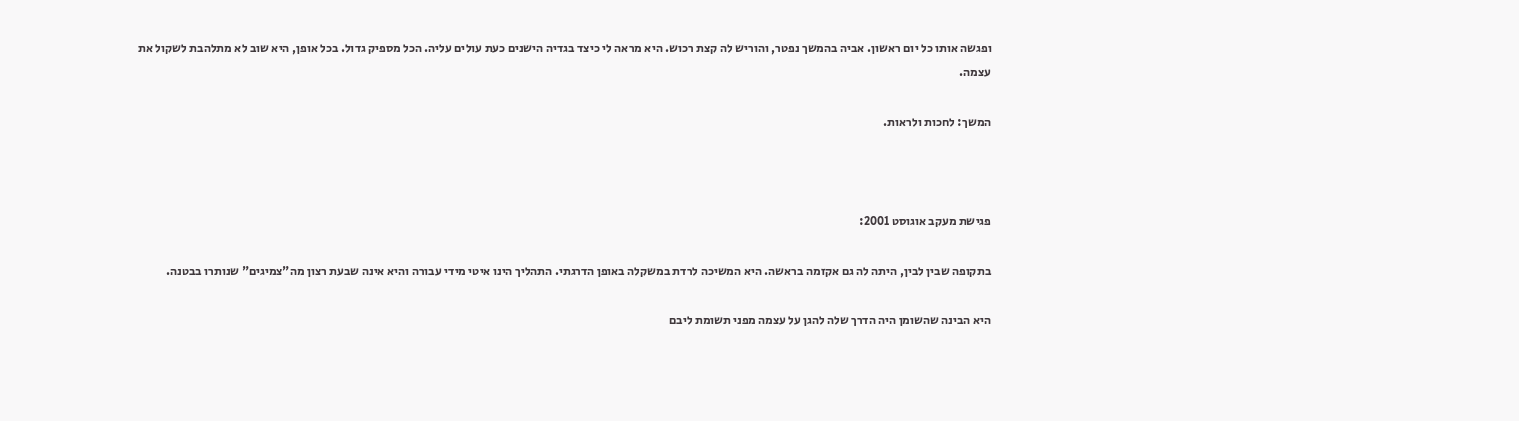ופגשה אותו כל יום ראשון. אביה בהמשך נפטר, והוריש לה קצת רכוש. היא מראה לי כיצד בגדיה הישנים כעת עולים עליה. הכל מספיק גדול. בכל אופן, היא שוב לא מתלהבת לשקול את עצמה.

המשך: לחכות ולראות.



פגישת מעקב אוגוסט 2001:

בתקופה שבין לבין, היתה לה גם אקזמה בראשה. היא המשיכה לרדת במשקלה באופן הדרגתי. התהליך הינו איטי מידי עבורה והיא אינה שבעת רצון מה"צמיגים" שנותרו בבטנה.

היא הבינה שהשומן היה הדרך שלה להגן על עצמה מפני תשומת ליבם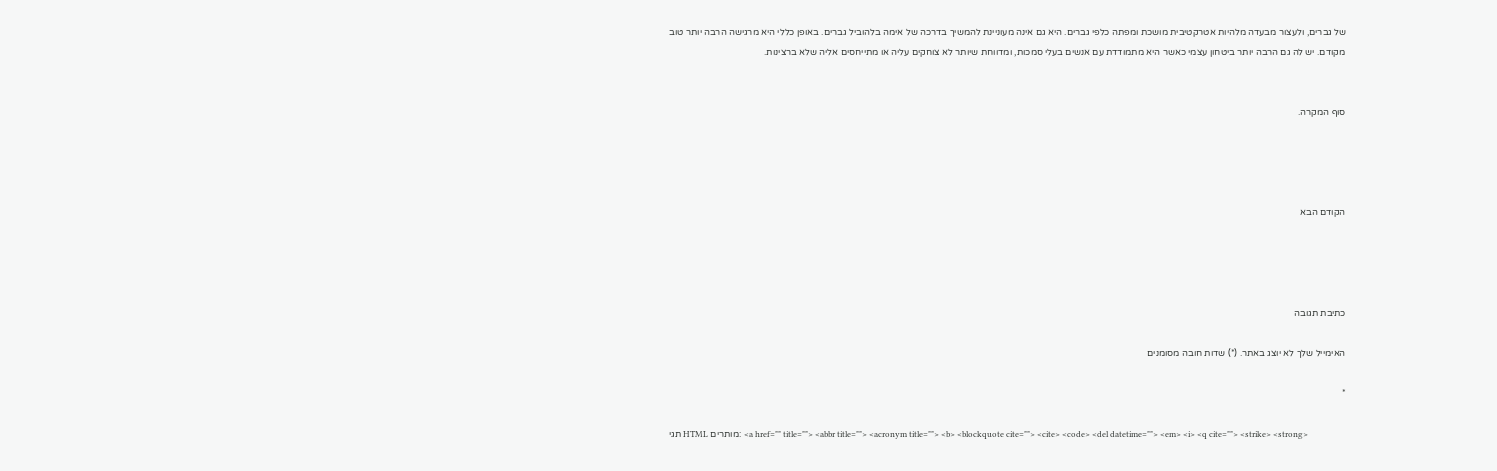של גברים, ולעצור מבעדה מלהיות אטרקטיבית מושכת ומפתה כלפי גברים. היא גם אינה מעוניינת להמשיך בדרכה של אימה בלהוביל גברים. באופן כללי היא מרגישה הרבה יותר טוב מקודם. יש לה גם הרבה יותר ביטחון עצמי כאשר היא מתמודדת עם אנשים בעלי סמכות, ומדווחת שיותר לא צוחקים עליה או מתייחסים אליה שלא ברצינות.


סוף המקרה.




הקודם הבא




כתיבת תגובה

האימייל שלך לא יוצג באתר. (*) שדות חובה מסומנים

*

תגי HTML מותרים: <a href="" title=""> <abbr title=""> <acronym title=""> <b> <blockquote cite=""> <cite> <code> <del datetime=""> <em> <i> <q cite=""> <strike> <strong>